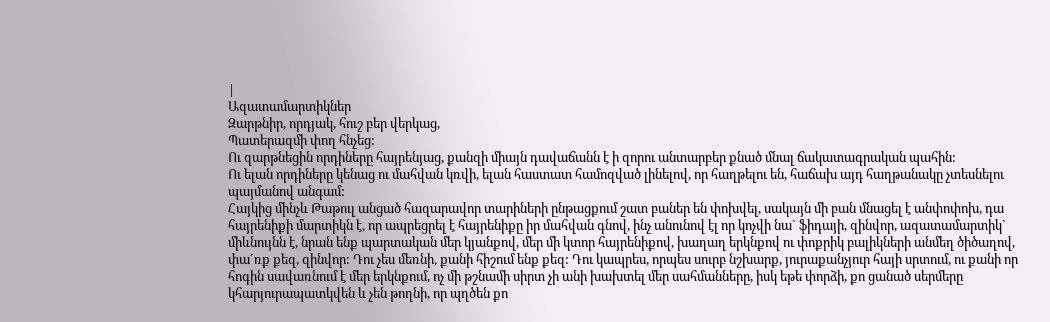|
Ազատամարտիկներ
Զարթնիր, որդյակ, հուշ բեր վերկաց,
Պատերազմի փող հնչեց:
Ու զարթնեցին որդիները հայրենյաց, քանզի միայն դավաճանն է ի զորու անտարբեր քնած մնալ ճակատագրական պահին:
Ու ելան որդիները կենաց ու մահվան կռվի, ելան հաստատ համոզված լինելով, որ հաղթելու են, հաճախ այդ հաղթանակը չտեսնելու պայմանով անգամ:
Հայկից մինչև Թաթուլ անցած հազարավոր տարիների ընթացքում շատ բաներ են փոխվել, սակայն մի բան մնացել է անփոփոխ, դա հայրենիքի մարտիկն է, որ ապրեցրել է հայրենիքը իր մահվան գնով, ինչ անունով էլ որ կոչվի նա` ֆիդայի, զինվոր, ազատամարտիկ` միևնույնն է, նրան ենք պարտական մեր կյանքով, մեր մի կտոր հայրենիքով, խաղաղ երկնքով ու փոքրիկ բալիկների անմեղ ծիծաղով, փա´ռք քեզ, զինվոր: Դու չես մեռնի, քանի հիշում ենք քեզ: Դու կապրես, որպես սուրբ նշխարք, յուրաքանչյուր հայի սրտում, ու քանի որ հոգին սավառնում է մեր երկնքում, ոչ մի թշնամի սիրտ չի անի խախտել մեր սահմանները, իսկ եթե փորձի, քո ցանած սերմերը կհարյուրապատկվեն և չեն թողնի, որ պղծեն քո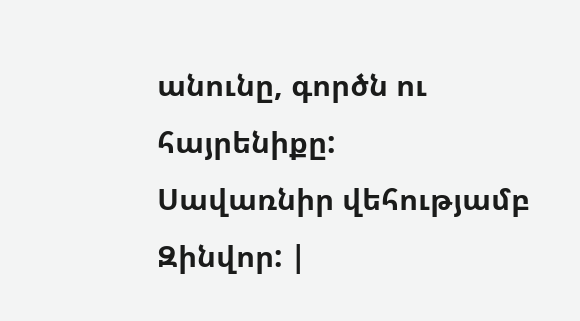անունը, գործն ու հայրենիքը:
Սավառնիր վեհությամբ Զինվոր: |